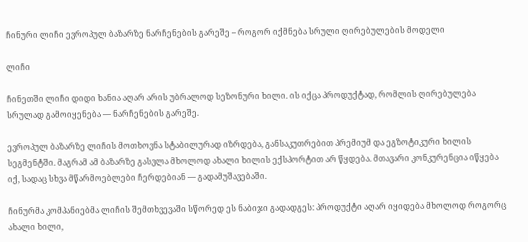ჩინური ლიჩი ევროპულ ბაზარზე ნარჩენების გარეშე – როგორ იქმნება სრული ღირებულების მოდელი

ლიჩი

ჩინეთში ლიჩი დიდი ხანია აღარ არის უბრალოდ სეზონური ხილი. ის იქცა პროდუქტად, რომლის ღირებულება სრულად გამოიყენება — ნარჩენების გარეშე.

ევროპულ ბაზარზე ლიჩის მოთხოვნა სტაბილურად იზრდება, განსაკუთრებით პრემიუმ და ეგზოტიკური ხილის სეგმენტში. მაგრამ ამ ბაზარზე გასვლა მხოლოდ ახალი ხილის ექსპორტით არ წყდება. მთავარი კონკურენცია იწყება იქ, სადაც სხვა მწარმოებლები ჩერდებიან — გადამუშავებაში.

ჩინურმა კომპანიებმა ლიჩის შემთხვევაში სწორედ ეს ნაბიჯი გადადგეს: პროდუქტი აღარ იყიდება მხოლოდ როგორც ახალი ხილი,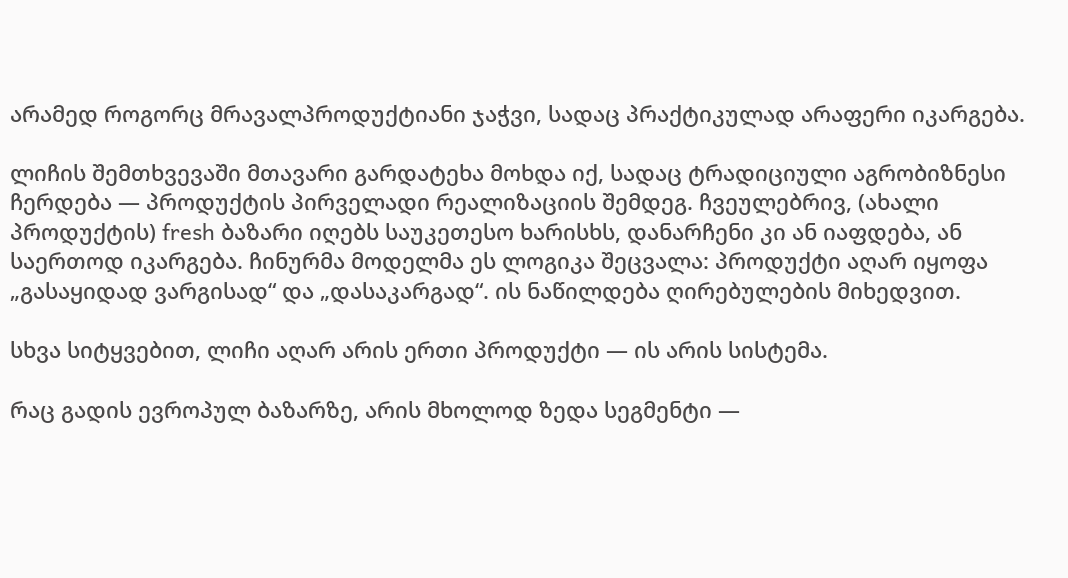არამედ როგორც მრავალპროდუქტიანი ჯაჭვი, სადაც პრაქტიკულად არაფერი იკარგება.

ლიჩის შემთხვევაში მთავარი გარდატეხა მოხდა იქ, სადაც ტრადიციული აგრობიზნესი ჩერდება — პროდუქტის პირველადი რეალიზაციის შემდეგ. ჩვეულებრივ, (ახალი პროდუქტის) fresh ბაზარი იღებს საუკეთესო ხარისხს, დანარჩენი კი ან იაფდება, ან საერთოდ იკარგება. ჩინურმა მოდელმა ეს ლოგიკა შეცვალა: პროდუქტი აღარ იყოფა „გასაყიდად ვარგისად“ და „დასაკარგად“. ის ნაწილდება ღირებულების მიხედვით.

სხვა სიტყვებით, ლიჩი აღარ არის ერთი პროდუქტი — ის არის სისტემა.

რაც გადის ევროპულ ბაზარზე, არის მხოლოდ ზედა სეგმენტი —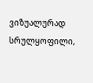ვიზუალურად სრულყოფილი,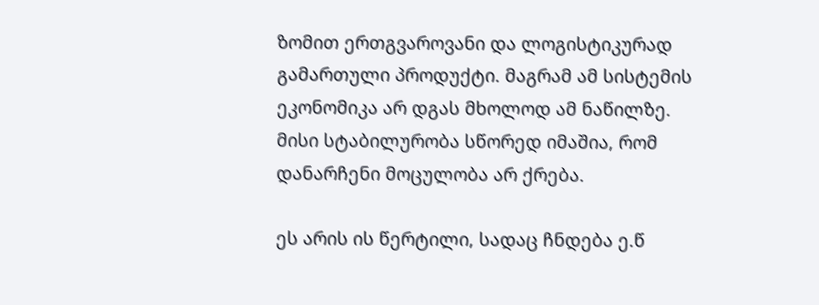ზომით ერთგვაროვანი და ლოგისტიკურად გამართული პროდუქტი. მაგრამ ამ სისტემის ეკონომიკა არ დგას მხოლოდ ამ ნაწილზე. მისი სტაბილურობა სწორედ იმაშია, რომ დანარჩენი მოცულობა არ ქრება.

ეს არის ის წერტილი, სადაც ჩნდება ე.წ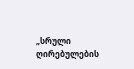„სრული ღირებულების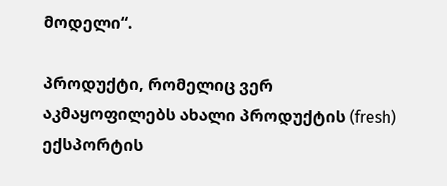მოდელი“.

პროდუქტი, რომელიც ვერ აკმაყოფილებს ახალი პროდუქტის (fresh) ექსპორტის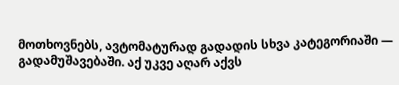მოთხოვნებს, ავტომატურად გადადის სხვა კატეგორიაში — გადამუშავებაში. აქ უკვე აღარ აქვს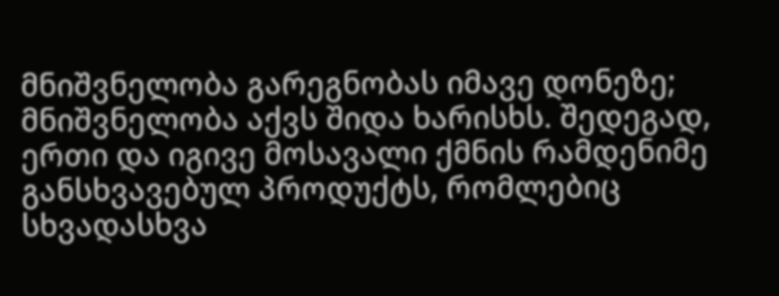მნიშვნელობა გარეგნობას იმავე დონეზე; მნიშვნელობა აქვს შიდა ხარისხს. შედეგად, ერთი და იგივე მოსავალი ქმნის რამდენიმე განსხვავებულ პროდუქტს, რომლებიც სხვადასხვა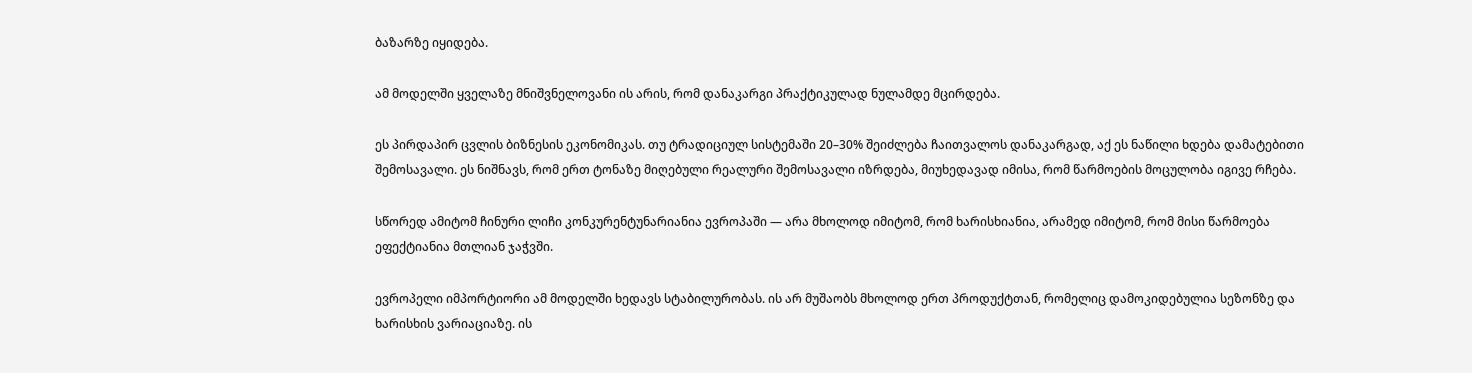ბაზარზე იყიდება.

ამ მოდელში ყველაზე მნიშვნელოვანი ის არის, რომ დანაკარგი პრაქტიკულად ნულამდე მცირდება.

ეს პირდაპირ ცვლის ბიზნესის ეკონომიკას. თუ ტრადიციულ სისტემაში 20–30% შეიძლება ჩაითვალოს დანაკარგად, აქ ეს ნაწილი ხდება დამატებითი შემოსავალი. ეს ნიშნავს, რომ ერთ ტონაზე მიღებული რეალური შემოსავალი იზრდება, მიუხედავად იმისა, რომ წარმოების მოცულობა იგივე რჩება.

სწორედ ამიტომ ჩინური ლიჩი კონკურენტუნარიანია ევროპაში — არა მხოლოდ იმიტომ, რომ ხარისხიანია, არამედ იმიტომ, რომ მისი წარმოება ეფექტიანია მთლიან ჯაჭვში.

ევროპელი იმპორტიორი ამ მოდელში ხედავს სტაბილურობას. ის არ მუშაობს მხოლოდ ერთ პროდუქტთან, რომელიც დამოკიდებულია სეზონზე და ხარისხის ვარიაციაზე. ის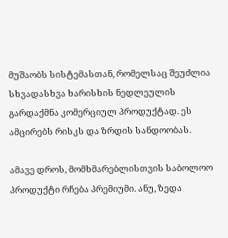მუშაობს სისტემასთან, რომელსაც შეუძლია სხვადასხვა ხარისხის ნედლეულის გარდაქმნა კომერციულ პროდუქტად. ეს ამცირებს რისკს და ზრდის სანდოობას.

ამავე დროს, მომხმარებლისთვის საბოლოო პროდუქტი რჩება პრემიუმი. ანუ, ზედა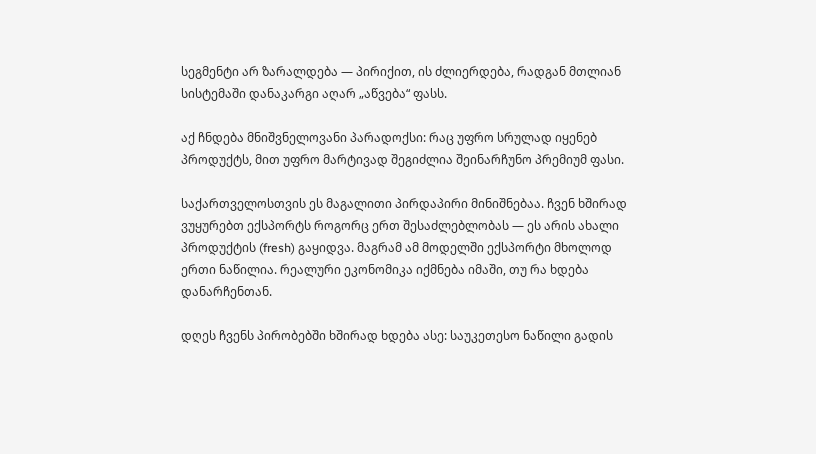სეგმენტი არ ზარალდება — პირიქით, ის ძლიერდება, რადგან მთლიან სისტემაში დანაკარგი აღარ „აწვება“ ფასს.

აქ ჩნდება მნიშვნელოვანი პარადოქსი: რაც უფრო სრულად იყენებ პროდუქტს, მით უფრო მარტივად შეგიძლია შეინარჩუნო პრემიუმ ფასი.

საქართველოსთვის ეს მაგალითი პირდაპირი მინიშნებაა. ჩვენ ხშირად ვუყურებთ ექსპორტს როგორც ერთ შესაძლებლობას — ეს არის ახალი პროდუქტის (fresh) გაყიდვა. მაგრამ ამ მოდელში ექსპორტი მხოლოდ ერთი ნაწილია. რეალური ეკონომიკა იქმნება იმაში, თუ რა ხდება დანარჩენთან.

დღეს ჩვენს პირობებში ხშირად ხდება ასე: საუკეთესო ნაწილი გადის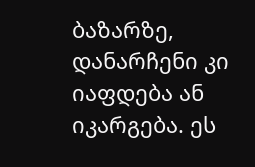ბაზარზე, დანარჩენი კი იაფდება ან იკარგება. ეს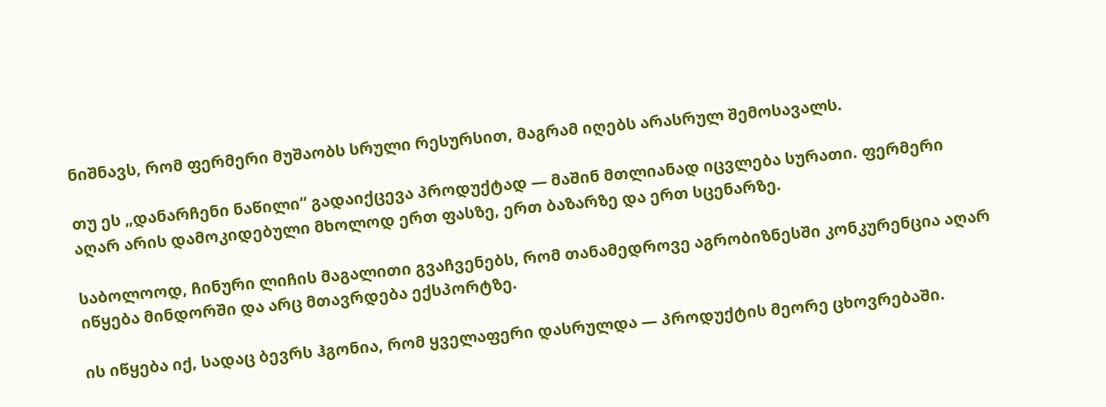ნიშნავს, რომ ფერმერი მუშაობს სრული რესურსით, მაგრამ იღებს არასრულ შემოსავალს.

თუ ეს „დანარჩენი ნაწილი“ გადაიქცევა პროდუქტად — მაშინ მთლიანად იცვლება სურათი. ფერმერი აღარ არის დამოკიდებული მხოლოდ ერთ ფასზე, ერთ ბაზარზე და ერთ სცენარზე.

საბოლოოდ, ჩინური ლიჩის მაგალითი გვაჩვენებს, რომ თანამედროვე აგრობიზნესში კონკურენცია აღარ იწყება მინდორში და არც მთავრდება ექსპორტზე.

ის იწყება იქ, სადაც ბევრს ჰგონია, რომ ყველაფერი დასრულდა — პროდუქტის მეორე ცხოვრებაში.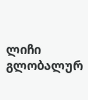ლიჩი გლობალურ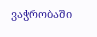ვაჭრობაში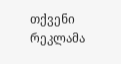თქვენი რეკლამა